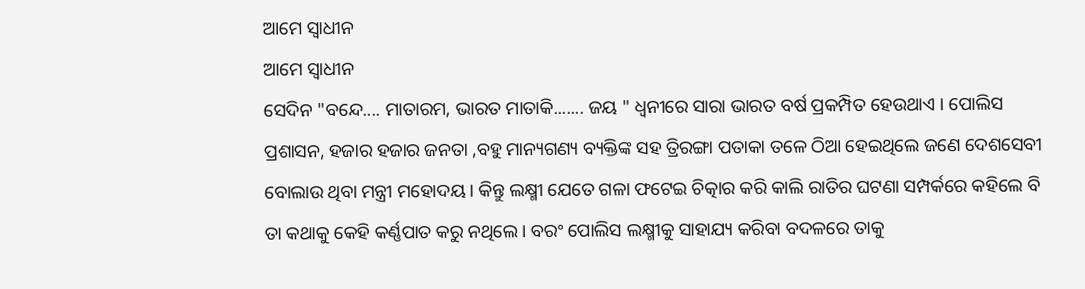ଆମେ ସ୍ୱାଧୀନ
ଆମେ ସ୍ୱାଧୀନ
ସେଦିନ "ବନ୍ଦେ.... ମାତାରମ, ଭାରତ ମାତାକି....... ଜୟ " ଧ୍ୱନୀରେ ସାରା ଭାରତ ବର୍ଷ ପ୍ରକମ୍ପିତ ହେଉଥାଏ । ପୋଲିସ ପ୍ରଶାସନ, ହଜାର ହଜାର ଜନତା ,ବହୁ ମାନ୍ୟଗଣ୍ୟ ବ୍ୟକ୍ତିଙ୍କ ସହ ତ୍ରିରଙ୍ଗା ପତାକା ତଳେ ଠିଆ ହେଇଥିଲେ ଜଣେ ଦେଶସେବୀ ବୋଲାଉ ଥିବା ମନ୍ତ୍ରୀ ମହୋଦୟ । କିନ୍ତୁ ଲକ୍ଷ୍ମୀ ଯେତେ ଗଳା ଫଟେଇ ଚିତ୍କାର କରି କାଲି ରାତିର ଘଟଣା ସମ୍ପର୍କରେ କହିଲେ ବି ତା କଥାକୁ କେହି କର୍ଣ୍ଣପାତ କରୁ ନଥିଲେ । ବରଂ ପୋଲିସ ଲକ୍ଷ୍ମୀକୁ ସାହାଯ୍ୟ କରିବା ବଦଳରେ ତାକୁ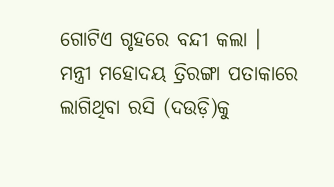ଗୋଟିଏ ଗୃହରେ ବନ୍ଦୀ କଲା ।
ମନ୍ତ୍ରୀ ମହୋଦୟ ତ୍ରିରଙ୍ଗା ପତାକାରେ ଲାଗିଥିବା ରସି (ଦଉଡ଼ି)କୁ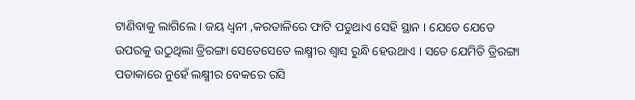ଟାଣିବାକୁ ଲାଗିଲେ । ଜୟ ଧ୍ୱନୀ ,କରତାଳିରେ ଫାଟି ପଡୁଥାଏ ସେହି ସ୍ଥାନ । ଯେତେ ଯେତେ ଉପରକୁ ଉଠୁଥିଲା ତ୍ରିରଙ୍ଗା ସେତେସେତେ ଲକ୍ଷ୍ମୀର ଶ୍ୱାସ ରୁନ୍ଧି ହେଉଥାଏ । ସତେ ଯେମିତି ତ୍ରିରଙ୍ଗା ପତାକାରେ ନୁହେଁ ଲକ୍ଷ୍ମୀର ବେକରେ ରସି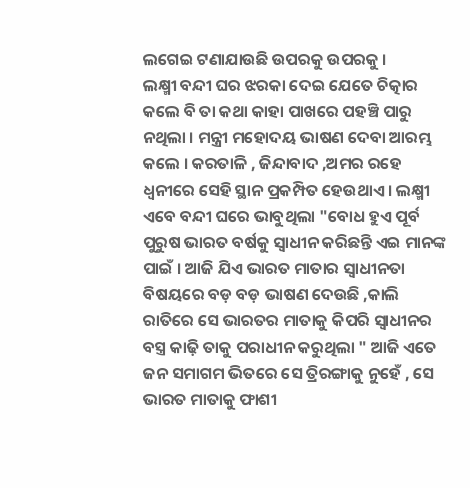ଲଗେଇ ଟଣାଯାଉଛି ଉପରକୁ ଉପରକୁ ।
ଲକ୍ଷ୍ମୀ ବନ୍ଦୀ ଘର ଝରକା ଦେଇ ଯେତେ ଚିତ୍କାର କଲେ ବି ତା କଥା କାହା ପାଖରେ ପହଞ୍ଚି ପାରୁ ନଥିଲା । ମନ୍ତ୍ରୀ ମହୋଦୟ ଭାଷଣ ଦେବା ଆରମ୍ଭ କଲେ । କରତାଳି , ଜିନ୍ଦାବାଦ ,ଅମର ରହେ ଧ୍ୱନୀରେ ସେହି ସ୍ଥାନ ପ୍ରକମ୍ପିତ ହେଉଥାଏ । ଲକ୍ଷ୍ମୀ ଏବେ ବନ୍ଦୀ ଘରେ ଭାବୁଥିଲା "ବୋଧ ହୁଏ ପୂର୍ବ ପୁରୁଷ ଭାରତ ବର୍ଷକୁ ସ୍ୱାଧୀନ କରିଛନ୍ତି ଏଇ ମାନଙ୍କ ପାଇଁ । ଆଜି ଯିଏ ଭାରତ ମାତାର ସ୍ବାଧୀନତା ବିଷୟରେ ବଡ଼ ବଡ଼ ଭାଷଣ ଦେଉଛି ,କାଲି ରାତିରେ ସେ ଭାରତର ମାତାକୁ କିପରି ସ୍ବାଧୀନର ବସ୍ତ୍ର କାଢ଼ି ତାକୁ ପରାଧୀନ କରୁଥିଲା " ଆଜି ଏତେ ଜନ ସମାଗମ ଭିତରେ ସେ ତ୍ରିରଙ୍ଗାକୁ ନୁହେଁ , ସେ ଭାରତ ମାତାକୁ ଫାଶୀ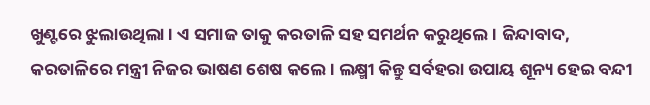ଖୁଣ୍ଟରେ ଝୁଲାଉଥିଲା । ଏ ସମାଜ ତାକୁ କରତାଳି ସହ ସମର୍ଥନ କରୁଥିଲେ । ଜିନ୍ଦାବାଦ, କରତାଳିରେ ମନ୍ତ୍ରୀ ନିଜର ଭାଷଣ ଶେଷ କଲେ । ଲକ୍ଷ୍ମୀ କିନ୍ତୁ ସର୍ବହରା ଉପାୟ ଶୂନ୍ୟ ହେଇ ବନ୍ଦୀ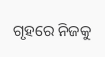ଗୃହରେ ନିଜକୁ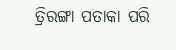ତ୍ରିରଙ୍ଗା ପତାକା ପରି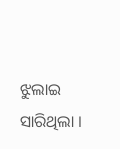ଝୁଲାଇ ସାରିଥିଲା ।